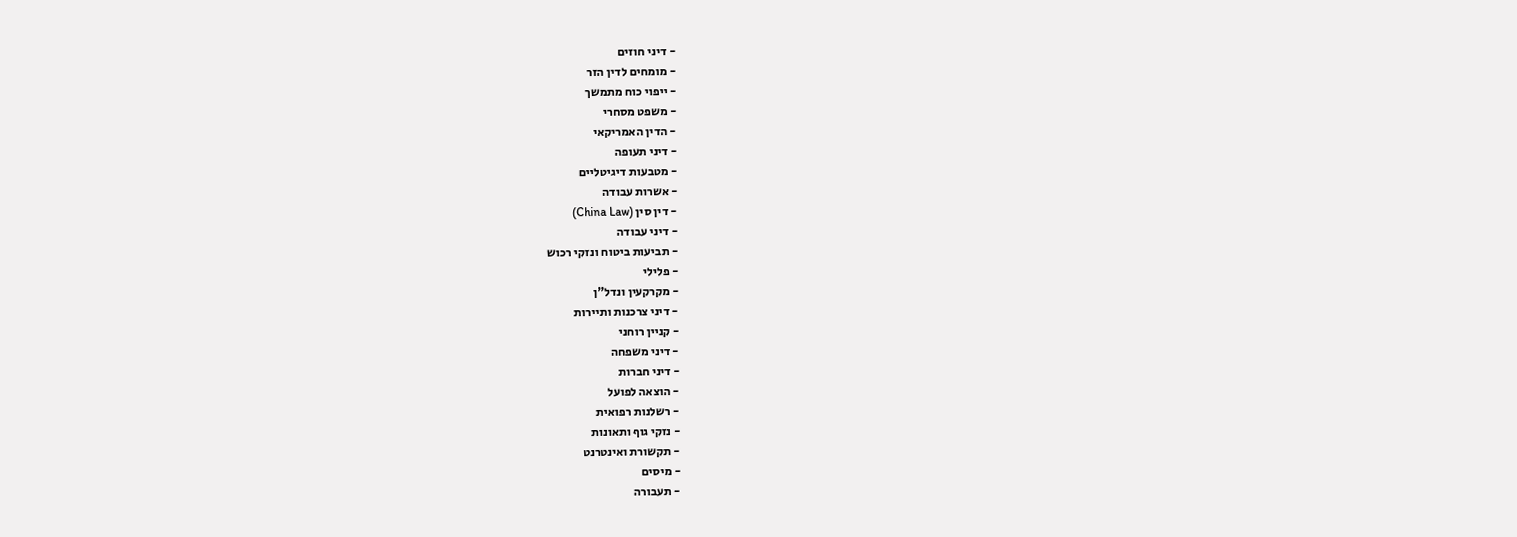- דיני חוזים
- מומחים לדין הזר
- ייפוי כוח מתמשך
- משפט מסחרי
- הדין האמריקאי
- דיני תעופה
- מטבעות דיגיטליים
- אשרות עבודה
- דין סין (China Law)
- דיני עבודה
- תביעות ביטוח ונזקי רכוש
- פלילי
- מקרקעין ונדל"ן
- דיני צרכנות ותיירות
- קניין רוחני
- דיני משפחה
- דיני חברות
- הוצאה לפועל
- רשלנות רפואית
- נזקי גוף ותאונות
- תקשורת ואינטרנט
- מיסים
- תעבורה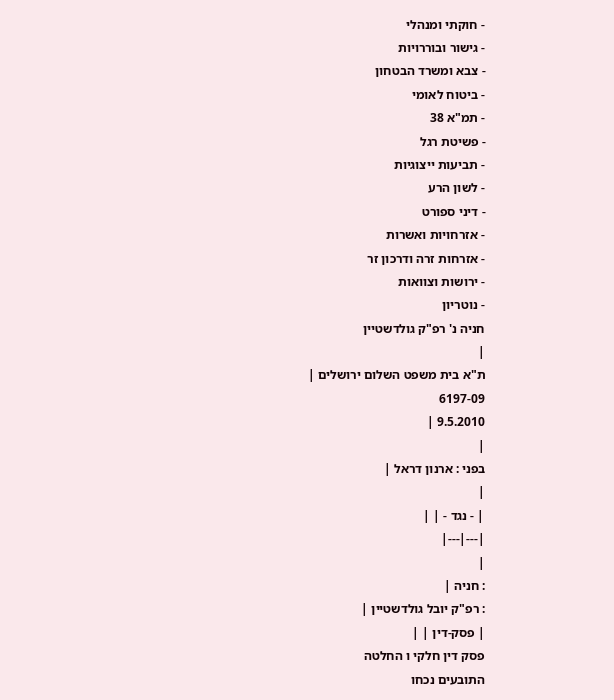- חוקתי ומנהלי
- גישור ובוררויות
- צבא ומשרד הבטחון
- ביטוח לאומי
- תמ"א 38
- פשיטת רגל
- תביעות ייצוגיות
- לשון הרע
- דיני ספורט
- אזרחויות ואשרות
- אזרחות זרה ודרכון זר
- ירושות וצוואות
- נוטריון
חניה נ' רפ"ק גולדשטיין
|
ת"א בית משפט השלום ירושלים |
6197-09
9.5.2010 |
|
בפני : ארנון דראל |
|
| - נגד - | |
|---|---|
|
: חניה |
: רפ"ק יובל גולדשטיין |
| פסק-דין | |
פסק דין חלקי ו החלטה
התובעים נכחו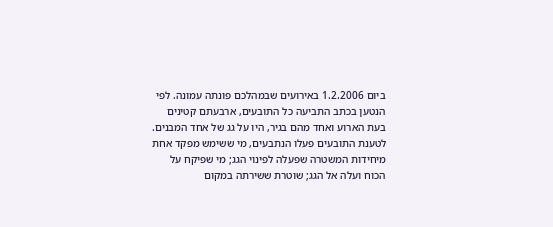ביום 1.2.2006 באירועים שבמהלכם פונתה עמונה. לפי הנטען בכתב התביעה כל התובעים, ארבעתם קטינים בעת הארוע ואחד מהם בגיר, היו על גג של אחד המבנים.
לטענת התובעים פעלו הנתבעים, מי ששימש מפקד אחת מיחידות המשטרה שפעלה לפינוי הגג; מי שפיקח על הכוח ועלה אל הגג; שוטרת ששירתה במקום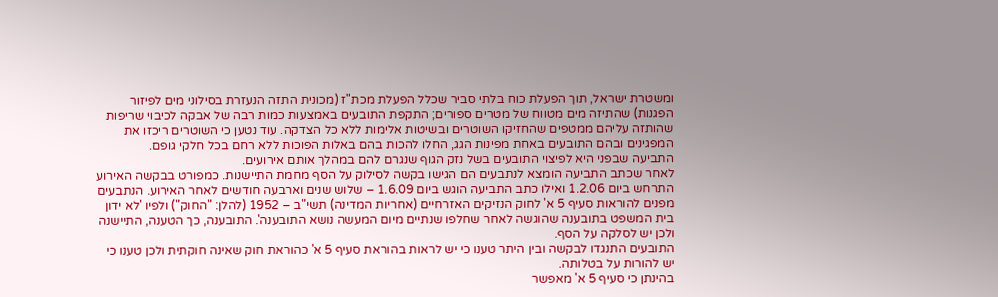ומשטרת ישראל, תוך הפעלת כוח בלתי סביר שכלל הפעלת מכת"ז (מכונית התזה הנעזרת בסילוני מים לפיזור הפגנות) שהתיזה מים מטווח של מטרים ספורים; התקפת התובעים באמצעות כמות רבה של אבקה לכיבוי שריפות שהותזה עליהם ממטפים שהחזיקו השוטרים ובשיטות אלימות ללא כל הצדקה. עוד נטען כי השוטרים ריכזו את המפגינים ובהם התובעים באחת מפינות הגג, החלו להכות בהם באלות הפוכות ללא רחם בכל חלקי גופם.
התביעה שבפני היא לפיצוי התובעים בשל נזק הגוף שנגרם להם במהלך אותם אירועים.
לאחר שכתב התביעה הומצא לנתבעים הם הגישו בקשה לסילוק על הסף מחמת התיישנות. כמפורט בבקשה האירוע התרחש ביום 1.2.06 ואילו כתב התביעה הוגש ביום 1.6.09 – שלוש שנים וארבעה חודשים לאחר האירוע. הנתבעים מפנים להוראות סעיף 5 א' לחוק הנזיקים האזרחיים (אחריות המדינה) תשי"ב – 1952 (להלן: "החוק") ולפיו 'לא ידון בית המשפט בתובענה שהוגשה לאחר שחלפו שנתיים מיום המעשה נושא התובענה'. התובענה, כך הטענה, התיישנה ולכן יש לסלקה על הסף.
התובעים התנגדו לבקשה ובין היתר טענו כי יש לראות בהוראת סעיף 5 א' כהוראת חוק שאינה חוקתית ולכן טענו כי יש להורות על בטלותה.
בהינתן כי סעיף 5 א' מאפשר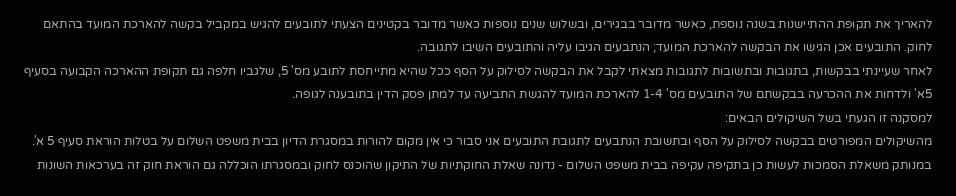להאריך את תקופת ההתיישנות בשנה נוספת, כאשר מדובר בבגירים, ובשלוש שנים נוספות כאשר מדובר בקטינים הצעתי לתובעים להגיש במקביל בקשה להארכת המועד בהתאם לחוק. התובעים אכן הגישו את הבקשה להארכת המועד; הנתבעים הגיבו עליה והתובעים השיבו לתגובה.
לאחר שעיינתי בבקשות, בתגובות ובתשובות לתגובות מצאתי לקבל את הבקשה לסילוק על הסף ככל שהיא מתייחסת לתובע מס' 5, שלגביו חלפה גם תקופת ההארכה הקבועה בסעיף 5א' ולדחות את ההכרעה בבקשתם של התובעים מס' 1-4 להארכת המועד להגשת התביעה עד למתן פסק הדין בתובענה לגופה.
למסקנה זו הגעתי בשל השיקולים הבאים:
מהשיקולים המפורטים בבקשה לסילוק על הסף ובתשובת הנתבעים לתגובת התובעים אני סבור כי אין מקום להורות במסגרת הדיון בבית משפט השלום על בטלות הוראת סעיף 5 א'. במנותק משאלת הסמכות לעשות כן בתקיפה עקיפה בבית משפט השלום - נדונה שאלת החוקתיות של התיקון שהוכנס לחוק ובמסגרתו הוכללה גם הוראת חוק זה בערכאות השונות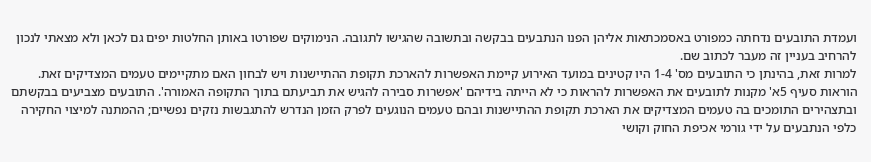ועמדת התובעים נדחתה כמפורט באסמכתאות אליהן הפנו הנתבעים בבקשה ובתשובה שהגישו לתגובה. הנימוקים שפורטו באותן החלטות יפים גם לכאן ולא מצאתי לנכון להרחיב בעניין זה מעבר לכתוב שם.
למרות זאת, בהינתן כי התובעים מס' 1-4 היו קטינים במועד האירוע קיימת האפשרות להארכת תקופת ההתיישנות ויש לבחון האם מתקיימים טעמים המצדיקים זאת.
הוראות סעיף 5א' מקנות לתובעים את האפשרות להראות כי לא הייתה בידיהם 'אפשרות סבירה להגיש את תביעתם בתוך התקופה האמורה'. התובעים מצביעים בבקשתם ובתצהירים התומכים בה טעמים המצדיקים את הארכת תקופת ההתיישנות ובהם טעמים הנוגעים לפרק הזמן הנדרש להתגבשות נזקים נפשיים; ההמתנה למיצוי החקירה כלפי הנתבעים על ידי גורמי אכיפת החוק וקושי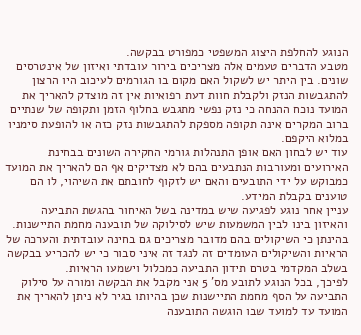הנוגע להחלפת היצוג המשפטי כמפורט בבקשה.
מטבע הדברים טעמים אלה מצריכים בירור עובדתי ואיזון של אינטרסים שונים. בין היתר יש לשקול האם מקום בו הגורמים לעיכוב היו הרצון להתגבשות הנזק ולקבלת חוות דעת רפואיות אין זה מוצדק להאריך את המועד נוכח ההנחה כי נזק נפשי מתגבש בחלוף הזמן ותקופה של שנתיים ברוב המקרים אינה תקופה מספקת להתגבשות נזק כזה או להופעת סימניו במלוא היקפם.
עוד יש לבחון האם אופן התנהלות גורמי החקירה השונים בבחינת האירועים ומעורבות הנתבעים בהם לא מצדיקים אף הם להאריך את המועד כמבוקש על ידי התובעים והאם יש לזקוף לחובתם את השיהוי, לו הם טוענים בקבלת המידע.
עניין אחר נוגע לפגיעה שיש במדינה בשל האיחור בהגשת התביעה והאיזון בינו לבין המשמעות שיש לסילוקה של תובענה מחמת התיישנות.
בהינתן כי השיקולים בהם מדובר מצריכים גם בחינה עובדתית והערכה של הראיות והשיקולים העומדים זה לנגד זה איני סבור כי יש להכריע בבקשה בשלב המקדמי בטרם תידון התביעה כמכלול וישמעו הראיות.
לפיכך, בכל הנוגע לתובע מס' 5 אני מקבל את הבקשה ומורה על סילוק התביעה על הסף מחמת התיישנות שכן בהיותו בגיר לא ניתן להאריך את המועד עד למועד שבו הוגשה התובענה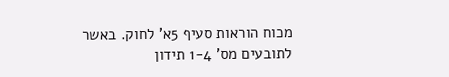מכוח הוראות סעיף 5א' לחוק. באשר לתובעים מס' 1-4 תידון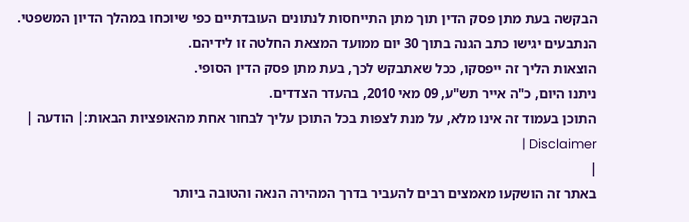הבקשה בעת מתן פסק הדין תוך מתן התייחסות לנתונים העובדתיים כפי שיוכחו במהלך הדיון המשפטי.
הנתבעים יגישו כתב הגנה בתוך 30 יום ממועד המצאת החלטה זו לידיהם.
הוצאות הליך זה ייפסקו, ככל שאתבקש לכך, בעת מתן פסק הדין הסופי.
ניתנו היום, כ"ה אייר תש"ע, 09 מאי 2010, בהעדר הצדדים.
התוכן בעמוד זה אינו מלא, על מנת לצפות בכל התוכן עליך לבחור אחת מהאופציות הבאות:| הודעה | Disclaimer |
|
באתר זה הושקעו מאמצים רבים להעביר בדרך המהירה הנאה והטובה ביותר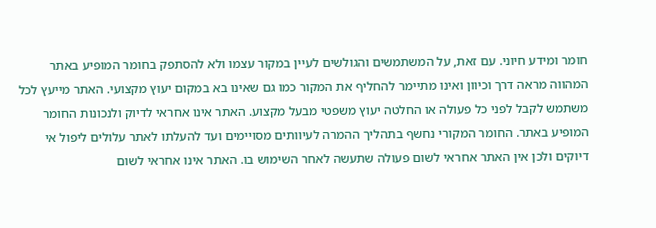חומר ומידע חיוני. עם זאת, על המשתמשים והגולשים לעיין במקור עצמו ולא להסתפק בחומר המופיע באתר המהווה מראה דרך וכיוון ואינו מתיימר להחליף את המקור כמו גם שאינו בא במקום יעוץ מקצועי. האתר מייעץ לכל משתמש לקבל לפני כל פעולה או החלטה יעוץ משפטי מבעל מקצוע. האתר אינו אחראי לדיוק ולנכונות החומר המופיע באתר. החומר המקורי נחשף בתהליך ההמרה לעיוותים מסויימים ועד להעלתו לאתר עלולים ליפול אי דיוקים ולכן אין האתר אחראי לשום פעולה שתעשה לאחר השימוש בו. האתר אינו אחראי לשום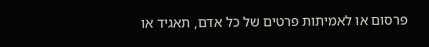פרסום או לאמיתות פרטים של כל אדם, תאגיד או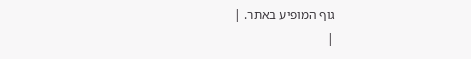גוף המופיע באתר. |
|